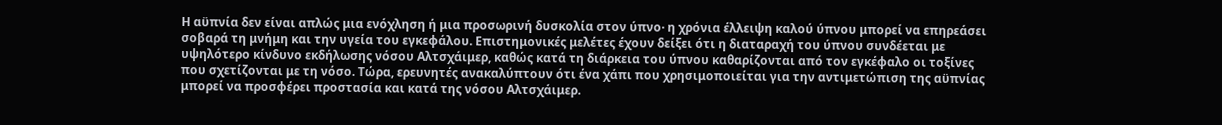Η αϋπνία δεν είναι απλώς μια ενόχληση ή μια προσωρινή δυσκολία στον ύπνο· η χρόνια έλλειψη καλού ύπνου μπορεί να επηρεάσει σοβαρά τη μνήμη και την υγεία του εγκεφάλου. Επιστημονικές μελέτες έχουν δείξει ότι η διαταραχή του ύπνου συνδέεται με υψηλότερο κίνδυνο εκδήλωσης νόσου Αλτσχάιμερ, καθώς κατά τη διάρκεια του ύπνου καθαρίζονται από τον εγκέφαλο οι τοξίνες που σχετίζονται με τη νόσο. Τώρα, ερευνητές ανακαλύπτουν ότι ένα χάπι που χρησιμοποιείται για την αντιμετώπιση της αϋπνίας μπορεί να προσφέρει προστασία και κατά της νόσου Αλτσχάιμερ.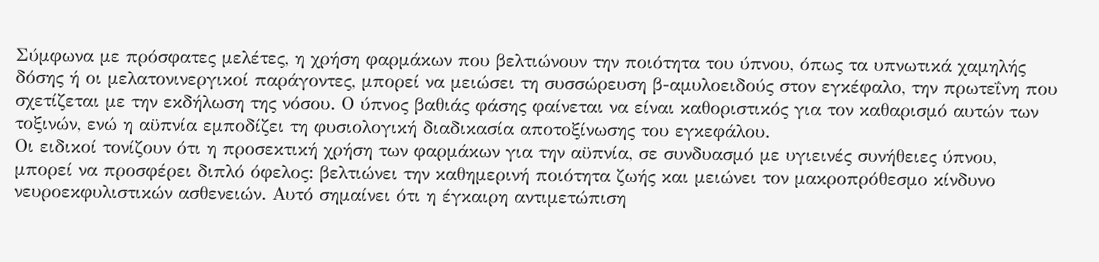Σύμφωνα με πρόσφατες μελέτες, η χρήση φαρμάκων που βελτιώνουν την ποιότητα του ύπνου, όπως τα υπνωτικά χαμηλής δόσης ή οι μελατονινεργικοί παράγοντες, μπορεί να μειώσει τη συσσώρευση β-αμυλοειδούς στον εγκέφαλο, την πρωτεΐνη που σχετίζεται με την εκδήλωση της νόσου. Ο ύπνος βαθιάς φάσης φαίνεται να είναι καθοριστικός για τον καθαρισμό αυτών των τοξινών, ενώ η αϋπνία εμποδίζει τη φυσιολογική διαδικασία αποτοξίνωσης του εγκεφάλου.
Οι ειδικοί τονίζουν ότι η προσεκτική χρήση των φαρμάκων για την αϋπνία, σε συνδυασμό με υγιεινές συνήθειες ύπνου, μπορεί να προσφέρει διπλό όφελος: βελτιώνει την καθημερινή ποιότητα ζωής και μειώνει τον μακροπρόθεσμο κίνδυνο νευροεκφυλιστικών ασθενειών. Αυτό σημαίνει ότι η έγκαιρη αντιμετώπιση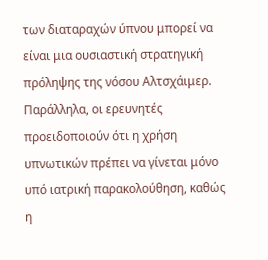των διαταραχών ύπνου μπορεί να είναι μια ουσιαστική στρατηγική πρόληψης της νόσου Αλτσχάιμερ.
Παράλληλα, οι ερευνητές προειδοποιούν ότι η χρήση υπνωτικών πρέπει να γίνεται μόνο υπό ιατρική παρακολούθηση, καθώς η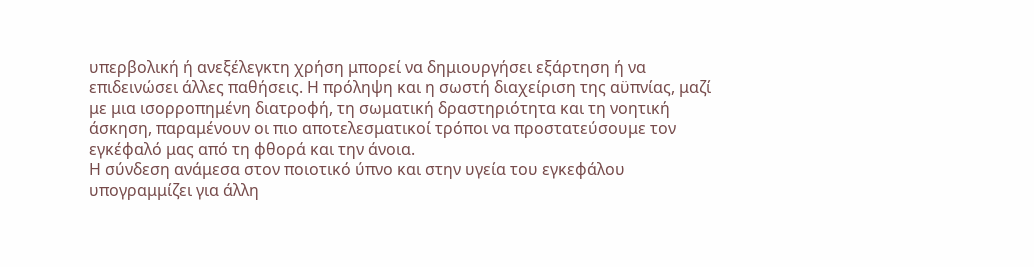υπερβολική ή ανεξέλεγκτη χρήση μπορεί να δημιουργήσει εξάρτηση ή να επιδεινώσει άλλες παθήσεις. Η πρόληψη και η σωστή διαχείριση της αϋπνίας, μαζί με μια ισορροπημένη διατροφή, τη σωματική δραστηριότητα και τη νοητική άσκηση, παραμένουν οι πιο αποτελεσματικοί τρόποι να προστατεύσουμε τον εγκέφαλό μας από τη φθορά και την άνοια.
Η σύνδεση ανάμεσα στον ποιοτικό ύπνο και στην υγεία του εγκεφάλου υπογραμμίζει για άλλη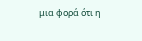μια φορά ότι η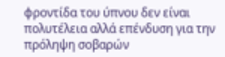φροντίδα του ύπνου δεν είναι πολυτέλεια αλλά επένδυση για την πρόληψη σοβαρών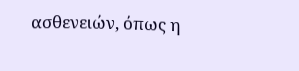ασθενειών, όπως η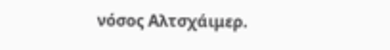νόσος Αλτσχάιμερ.